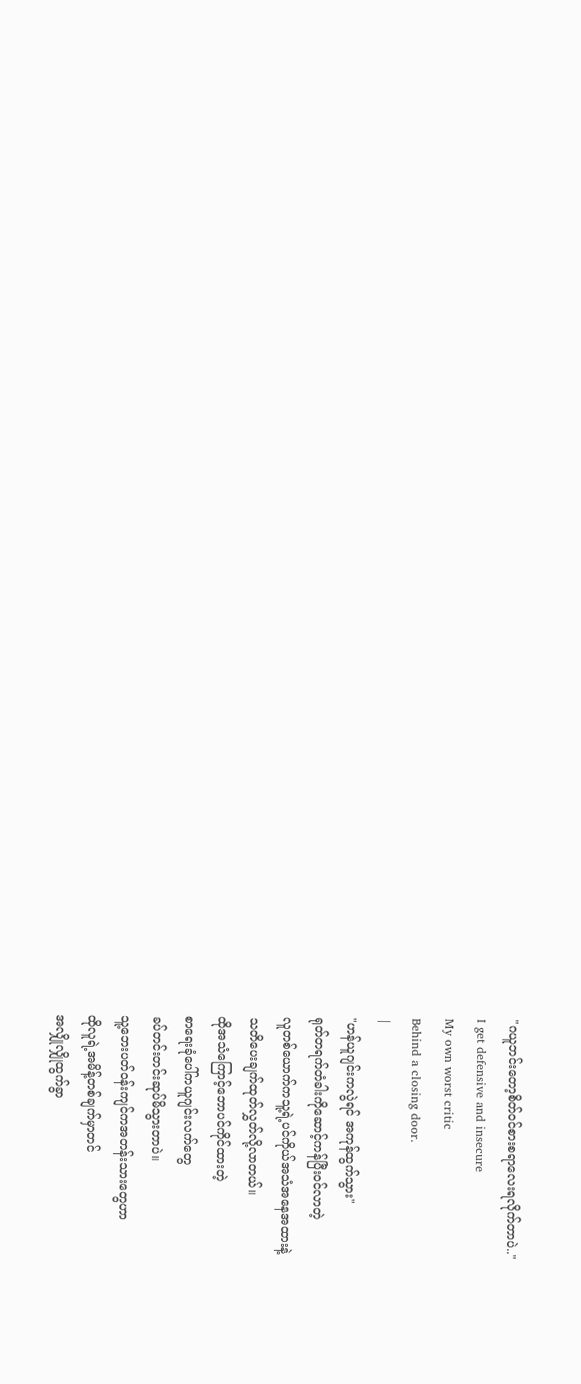"ဂယူဘင်းတော့စိတ်ဝင်စားစရာလေးရလိုက်တာပဲ.."
I get defensive and insecure
My own worst critic
Behind a closing door.
|
"ဟန်ယူဂျင်းကလွဲရင် အကုန်ထွက်သွား"
ရုတ်တရက်တံခါးကိုဆောင့်ကန်ပြီးဝင်လာတဲ့
လူတစ်ယောက်ကသူ့ရဲ့ပင်ကိုယ်အသံအနေအထားနဲ့
သတိပေးချက်ထုတ်လွှတ်လို့လာတယ်။
ထိုအသံကြောင့်ဘောပင်ကိုင်ထားတဲ့
စာရေးခုံပေါ်ကယူဂျင်းလက်တွေ
ခပ်တင်းတင်းဆုပ်မိသွားတာပဲ။
သူ့ဘေးပတ်ဝန်းကျင်ကအတန်းသားတွေဟာ
ထိုလူရဲ့အမိန့်တစ်ချက်မှာတင်
အလျှိုလျှိုထွက်ခွာ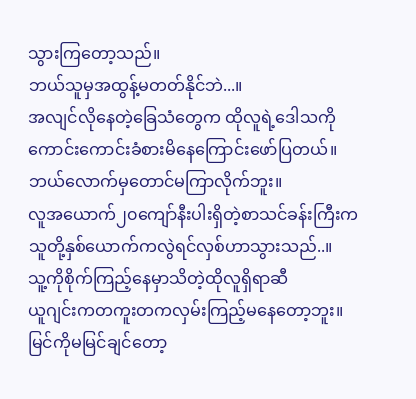သွားကြတော့သည်။
ဘယ်သူမှအထွန့်မတတ်နိုင်ဘဲ...။
အလျင်လိုနေတဲ့ခြေသံတွေက ထိုလူရဲ့ဒေါသကို
ကောင်းကောင်းခံစားမိနေကြောင်းဖော်ပြတယ်။
ဘယ်လောက်မှတောင်မကြာလိုက်ဘူး။
လူအယောက်၂၀ကျော်နီးပါးရှိတဲ့စာသင်ခန်းကြီးက
သူတို့နှစ်ယောက်ကလွဲရင်လှစ်ဟာသွားသည်..။
သူ့ကိုစိုက်ကြည့်နေမှာသိတဲ့ထိုလူရှိရာဆီ
ယူဂျင်းကတကူးတကလှမ်းကြည့်မနေတော့ဘူး။
မြင်ကိုမမြင်ချင်တော့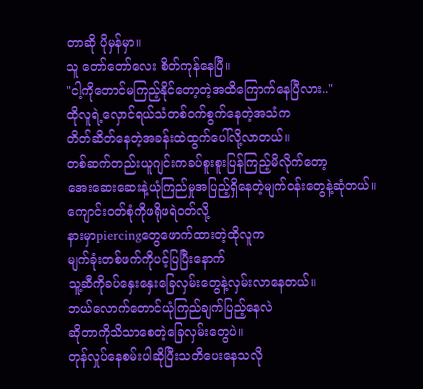တာဆို ပိုမှန်မှာ။
သူ တော်တော်လေး စိတ်ကုန်နေပြီ။
"ငါ့ကိုတောင်မကြည့်နိုင်တော့တဲ့အထိကြောက်နေပြီလား.."
ထိုလူရဲ့လှောင်ရယ်သံတစ်ဝက်စွက်နေတဲ့အသံက
တိတ်ဆိတ်နေတဲ့အခန်းထဲထွက်ပေါ်လို့လာတယ်။
တစ်ဆက်တည်းယူဂျင်းကခပ်စူးစူးပြန်ကြည့်မိလိုက်တော့
အေးဆေးဆေးနဲ့ယုံကြည်မှုအပြည့်ရှိနေတဲ့မျက်ဝန်းတွေနဲ့ဆုံတယ်။
ကျောင်းဝတ်စုံကိုဖရိုဖရဲဝတ်လို့
နားမှာpiercingတွေဖောက်ထားတဲ့ထိုလူက
မျက်ခုံးတစ်ဖက်ကိုပင့်ပြပြီးနောက်
သူ့ဆီကိုခပ်နှေးနှေးခြေလှမ်းတွေနဲ့လှမ်းလာနေတယ်။
ဘယ်လောက်တောင်ယုံကြည်ချက်ပြည့်နေလဲ
ဆိုတာကိုသိသာစေတဲ့ခြေလှမ်းတွေပဲ။
တုန်လှုပ်နေစမ်းပါဆိုပြီးသတိပေးနေသလို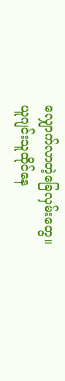လျှောက်လာတဲ့ခြေလှမ်းတွေ။
ယူဂျင်းသူထိုင်နေ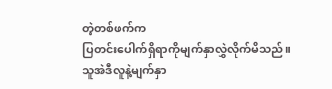တဲ့တစ်ဖက်က
ပြတင်းပေါက်ရှိရာကိုမျက်နှာလွှဲလိုက်မိသည်။
သူအဲဒီလူနဲ့မျက်နှာ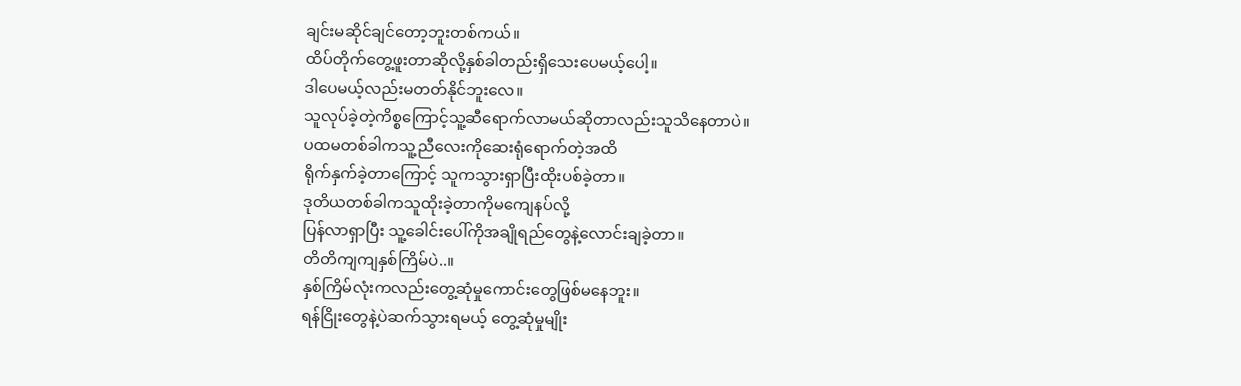ချင်းမဆိုင်ချင်တော့ဘူးတစ်ကယ်။
ထိပ်တိုက်တွေ့ဖူးတာဆိုလို့နှစ်ခါတည်းရှိသေးပေမယ့်ပေါ့။
ဒါပေမယ့်လည်းမတတ်နိုင်ဘူးလေ။
သူလုပ်ခဲ့တဲ့ကိစ္စကြောင့်သူ့ဆီရောက်လာမယ်ဆိုတာလည်းသူသိနေတာပဲ။
ပထမတစ်ခါကသူ့ညီလေးကိုဆေးရုံရောက်တဲ့အထိ
ရိုက်နှက်ခဲ့တာကြောင့် သူကသွားရှာပြီးထိုးပစ်ခဲ့တာ။
ဒုတိယတစ်ခါကသူထိုးခဲ့တာကိုမကျေနပ်လို့
ပြန်လာရှာပြီး သူ့ခေါင်းပေါ်ကိုအချိုရည်တွေနဲ့လောင်းချခဲ့တာ။
တိတိကျကျနှစ်ကြိမ်ပဲ..။
နှစ်ကြိမ်လုံးကလည်းတွေ့ဆုံမှုကောင်းတွေဖြစ်မနေဘူး။
ရန်ငြိုးတွေနဲ့ပဲဆက်သွားရမယ့် တွေ့ဆုံမှုမျိုး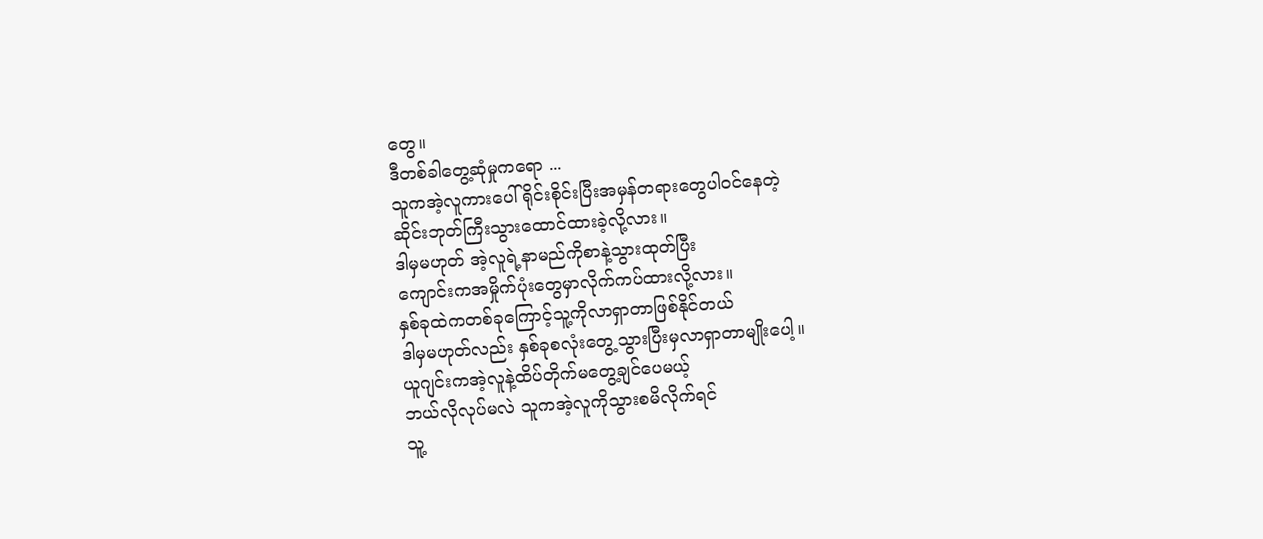တွေ။
ဒီတစ်ခါတွေ့ဆုံမှုကရော ...
သူကအဲ့လူကားပေါ် ရိုင်းစိုင်းပြီးအမှန်တရားတွေပါဝင်နေတဲ့
ဆိုင်းဘုတ်ကြီးသွားထောင်ထားခဲ့လို့လား။
ဒါမှမဟုတ် အဲ့လူရဲ့နာမည်ကိုစာနဲ့သွားထုတ်ပြီး
ကျောင်းကအမှိုက်ပုံးတွေမှာလိုက်ကပ်ထားလို့လား။
နှစ်ခုထဲကတစ်ခုကြောင့်သူ့ကိုလာရှာတာဖြစ်နိုင်တယ်
ဒါမှမဟုတ်လည်း နှစ်ခုစလုံးတွေ့သွားပြီးမှလာရှာတာမျိုးပေါ့။
ယူဂျင်းကအဲ့လူနဲ့ထိပ်တိုက်မတွေ့ချင်ပေမယ့်
ဘယ်လိုလုပ်မလဲ သူကအဲ့လူကိုသွားစမိလိုက်ရင်
သူ့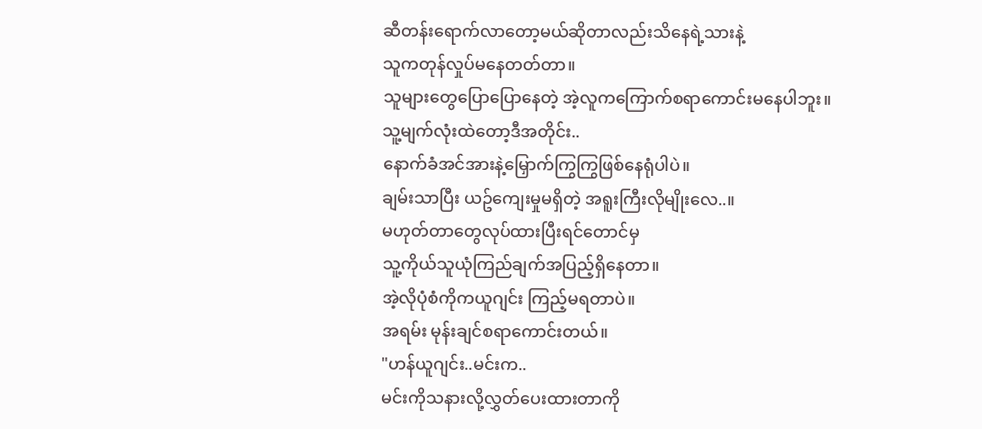ဆီတန်းရောက်လာတော့မယ်ဆိုတာလည်းသိနေရဲ့သားနဲ့
သူကတုန်လှုပ်မနေတတ်တာ။
သူများတွေပြောပြောနေတဲ့ အဲ့လူကကြောက်စရာကောင်းမနေပါဘူး။
သူ့မျက်လုံးထဲတော့ဒီအတိုင်း..
နောက်ခံအင်အားနဲ့မြှောက်ကြွကြွဖြစ်နေရုံပါပဲ။
ချမ်းသာပြီး ယဥ်ကျေးမှုမရှိတဲ့ အရူးကြီးလိုမျိုးလေ..။
မဟုတ်တာတွေလုပ်ထားပြီးရင်တောင်မှ
သူ့ကိုယ်သူယုံကြည်ချက်အပြည့်ရှိနေတာ။
အဲ့လိုပုံစံကိုကယူဂျင်း ကြည့်မရတာပဲ။
အရမ်း မုန်းချင်စရာကောင်းတယ်။
"ဟန်ယူဂျင်း..မင်းက..
မင်းကိုသနားလို့လွှတ်ပေးထားတာကို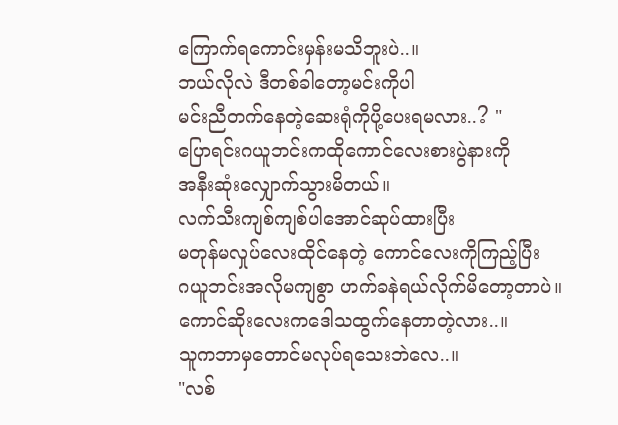ကြောက်ရကောင်းမှန်းမသိဘူးပဲ..။
ဘယ်လိုလဲ ဒီတစ်ခါတော့မင်းကိုပါ
မင်းညီတက်နေတဲ့ဆေးရုံကိုပို့ပေးရမလား..? "
ပြောရင်းဂယူဘင်းကထိုကောင်လေးစားပွဲနားကို
အနီးဆုံးလျှောက်သွားမိတယ်။
လက်သီးကျစ်ကျစ်ပါအောင်ဆုပ်ထားပြီး
မတုန်မလှုပ်လေးထိုင်နေတဲ့ ကောင်လေးကိုကြည့်ပြီး
ဂယူဘင်းအလိုမကျစွာ ဟက်ခနဲရယ်လိုက်မိတော့တာပဲ။
ကောင်ဆိုးလေးကဒေါသထွက်နေတာတဲ့လား..။
သူကဘာမှတောင်မလုပ်ရသေးဘဲလေ..။
"လစ်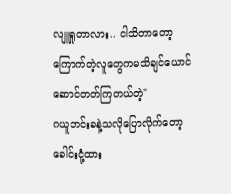လျူရှုတာလား.. ငါသိတာတော့
ကြောက်တဲ့လူတွေကမသိချင်ယောင်ဆောင်တတ်ကြတယ်တဲ့"
ဂယူဘင်းခနဲ့သလိုပြောလိုက်တော့
ခေါင်းငုံ့ထား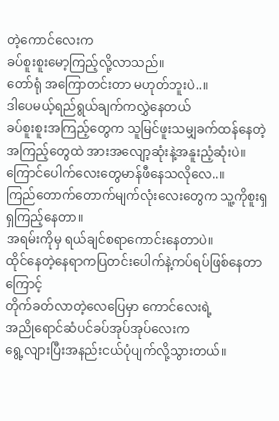တဲ့ကောင်လေးက
ခပ်စူးစူးမော့ကြည့်လို့လာသည်။
တော်ရုံ အကြောတင်းတာ မဟုတ်ဘူးပဲ..။
ဒါပေမယ့်ရည်ရွယ်ချက်ကလွှဲနေတယ်
ခပ်စူးစူးအကြည့်တွေက သူမြင်ဖူးသမျှခက်ထန်နေတဲ့
အကြည့်တွေထဲ အားအလျော့ဆုံးနဲ့အနူးညံ့ဆုံးပဲ။
ကြောင်ပေါက်လေးတွေမာန်ဖီနေသလိုလေ..။
ကြည်တောက်တောက်မျက်လုံးလေးတွေက သူ့ကိုစူးရှရှကြည့်နေတာ။
အရမ်းကိုမှ ရယ်ချင်စရာကောင်းနေတာပဲ။
ထိုင်နေတဲ့နေရာကပြတင်းပေါက်နဲ့ကပ်ရပ်ဖြစ်နေတာကြောင့်
တိုက်ခတ်လာတဲ့လေပြေမှာ ကောင်လေးရဲ့
အညိုရောင်ဆံပင်ခပ်အုပ်အုပ်လေးက
ရွေ့လျားပြီးအနည်းငယ်ပုံပျက်လို့သွားတယ်။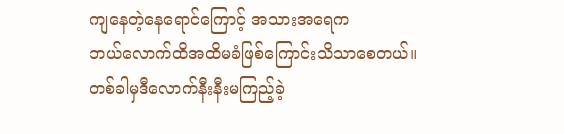ကျနေတဲ့နေရောင်ကြောင့် အသားအရေက
ဘယ်လောက်ထိအထိမခံဖြစ်ကြောင်းသိသာစေတယ်။
တစ်ခါမှဒီလောက်နီးနီးမကြည့်ခဲ့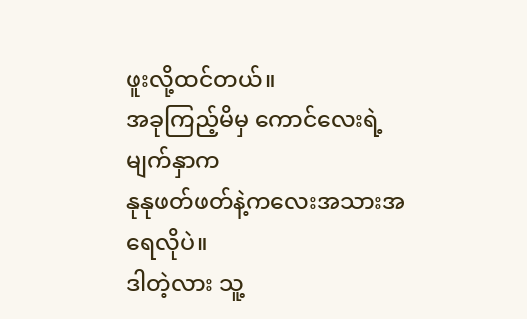ဖူးလို့ထင်တယ်။
အခုကြည့်မိမှ ကောင်လေးရဲ့မျက်နှာက
နုနုဖတ်ဖတ်နဲ့ကလေးအသားအရေလိုပဲ။
ဒါတဲ့လား သူ့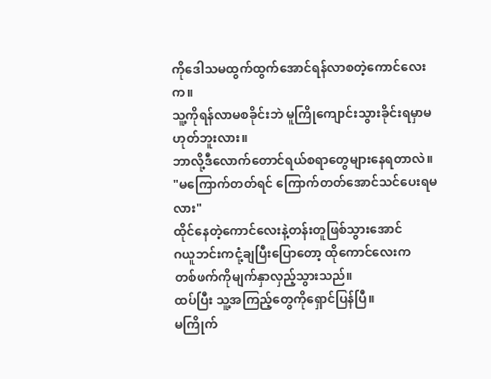ကိုဒေါသမထွက်ထွက်အောင်ရန်လာစတဲ့ကောင်လေးက။
သူ့ကိုရန်လာမစခိုင်းဘဲ မူကြိုကျောင်းသွားခိုင်းရမှာမဟုတ်ဘူးလား။
ဘာလို့ဒီလောက်တောင်ရယ်စရာတွေများနေရတာလဲ။
"မကြောက်တတ်ရင် ကြောက်တတ်အောင်သင်ပေးရမလား"
ထိုင်နေတဲ့ကောင်လေးနဲ့တန်းတူဖြစ်သွားအောင်
ဂယူဘင်းကငုံ့ချပြီးပြောတော့ ထိုကောင်လေးက
တစ်ဖက်ကိုမျက်နှာလှည့်သွားသည်။
ထပ်ပြီး သူ့အကြည့်တွေကိုရှောင်ပြန်ပြီ။
မကြိုက်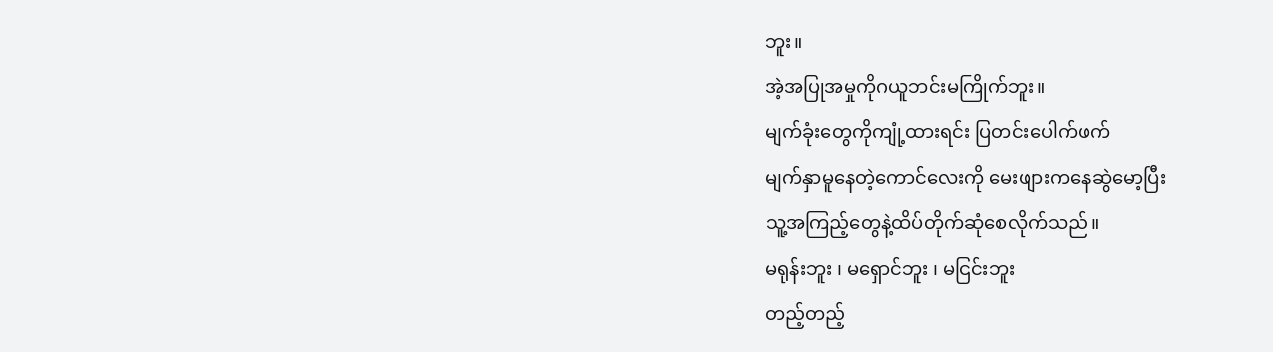ဘူး။
အဲ့အပြုအမှုကိုဂယူဘင်းမကြိုက်ဘူး။
မျက်ခုံးတွေကိုကျုံ့ထားရင်း ပြတင်းပေါက်ဖက်
မျက်နှာမူနေတဲ့ကောင်လေးကို မေးဖျားကနေဆွဲမော့ပြီး
သူ့အကြည့်တွေနဲ့ထိပ်တိုက်ဆုံစေလိုက်သည်။
မရုန်းဘူး ၊ မရှောင်ဘူး ၊ မငြင်းဘူး
တည့်တည့်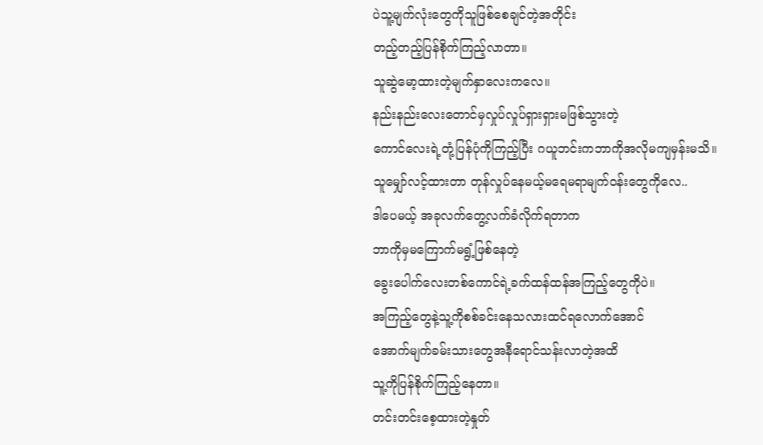ပဲသူ့မျက်လုံးတွေကိုသူဖြစ်စေချင်တဲ့အတိုင်း
တည့်တည့်ပြန်စိုက်ကြည့်လာတာ။
သူဆွဲမော့ထားတဲ့မျက်နှာလေးကလေ။
နည်းနည်းလေးတောင်မှလှုပ်လှုပ်ရှားရှားမဖြစ်သွားတဲ့
ကောင်လေးရဲ့တုံ့ပြန်ပုံကိုကြည့်ပြီး ဂယူဘင်းကဘာကိုအလိုမကျမှန်းမသိ။
သူမျှော်လင့်ထားတာ တုန်လှုပ်နေမယ့်မရေမရာမျက်ဝန်းတွေကိုလေ..
ဒါပေမယ့် အခုလက်တွေ့လက်ခံလိုက်ရတာက
ဘာကိုမှမကြောက်မရွံ့ဖြစ်နေတဲ့
ခွေးပေါက်လေးတစ်ကောင်ရဲ့ခက်ထန်ထန်အကြည့်တွေကိုပဲ။
အကြည့်တွေနဲ့သူ့ကိုစစ်ခင်းနေသလားထင်ရလောက်အောင်
အောက်မျက်ခမ်းသားတွေအနီရောင်သန်းလာတဲ့အထိ
သူ့ကိုပြန်စိုက်ကြည့်နေတာ။
တင်းတင်းစေ့ထားတဲ့နှုတ်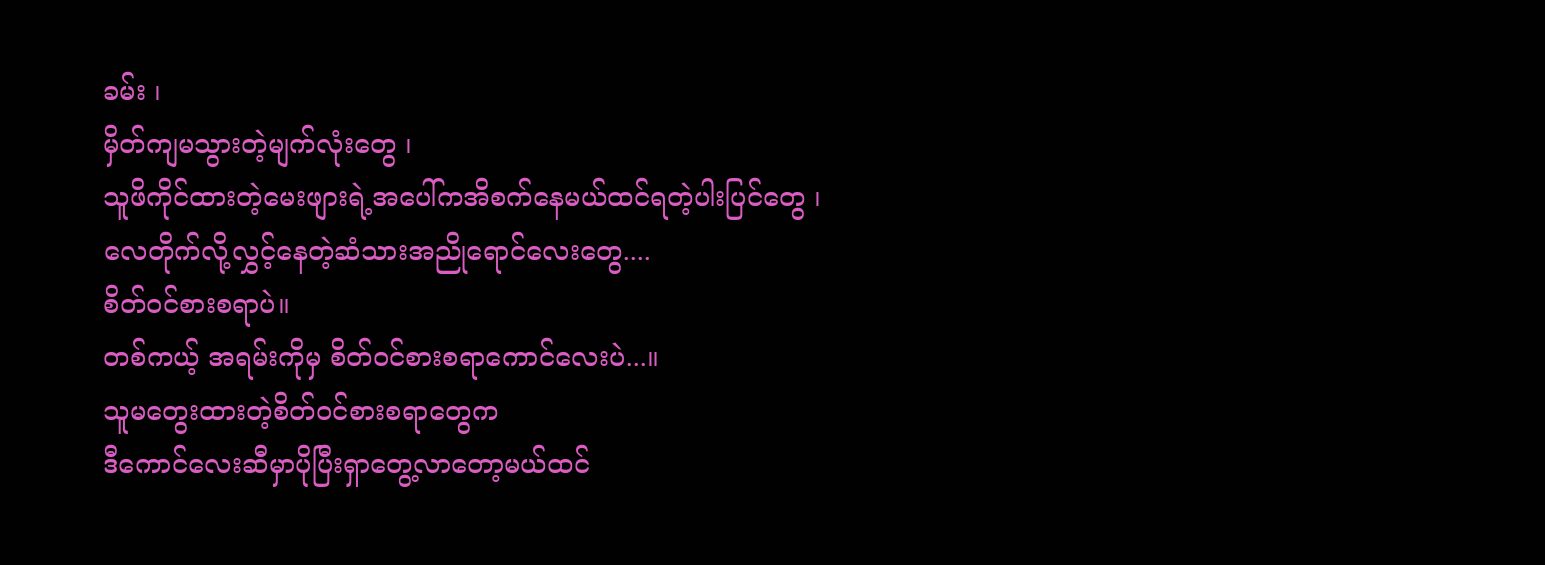ခမ်း ၊
မှိတ်ကျမသွားတဲ့မျက်လုံးတွေ ၊
သူဖိကိုင်ထားတဲ့မေးဖျားရဲ့အပေါ်ကအိစက်နေမယ်ထင်ရတဲ့ပါးပြင်တွေ ၊
လေတိုက်လို့လွှင့်နေတဲ့ဆံသားအညိုရောင်လေးတွေ....
စိတ်ဝင်စားစရာပဲ။
တစ်ကယ့် အရမ်းကိုမှ စိတ်ဝင်စားစရာကောင်လေးပဲ...။
သူမတွေးထားတဲ့စိတ်ဝင်စားစရာတွေက
ဒီကောင်လေးဆီမှာပိုပြီးရှာတွေ့လာတော့မယ်ထင်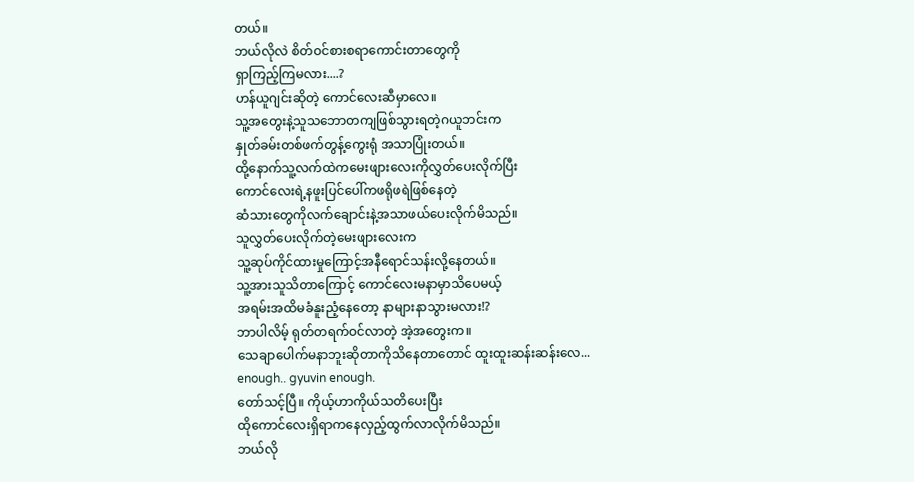တယ်။
ဘယ်လိုလဲ စိတ်ဝင်စားစရာကောင်းတာတွေကို
ရှာကြည့်ကြမလား....?
ဟန်ယူဂျင်းဆိုတဲ့ ကောင်လေးဆီမှာလေ။
သူ့အတွေးနဲ့သူသဘောတကျဖြစ်သွားရတဲ့ဂယူဘင်းက
နှုတ်ခမ်းတစ်ဖက်တွန့်ကွေးရုံ အသာပြုံးတယ်။
ထို့နောက်သူ့လက်ထဲကမေးဖျားလေးကိုလွှတ်ပေးလိုက်ပြီး
ကောင်လေးရဲ့နဖူးပြင်ပေါ်ကဖရိုဖရဲဖြစ်နေတဲ့
ဆံသားတွေကိုလက်ချောင်းနဲ့အသာဖယ်ပေးလိုက်မိသည်။
သူလွှတ်ပေးလိုက်တဲ့မေးဖျားလေးက
သူ့ဆုပ်ကိုင်ထားမှုကြောင့်အနီရောင်သန်းလို့နေတယ်။
သူ့အားသူသိတာကြောင့် ကောင်လေးမနာမှာသိပေမယ့်
အရမ်းအထိမခံနူးညံ့နေတော့ နာများနာသွားမလား!?
ဘာပါလိမ့် ရုတ်တရက်ဝင်လာတဲ့ အဲ့အတွေးက။
သေချာပေါက်မနာဘူးဆိုတာကိုသိနေတာတောင် ထူးထူးဆန်းဆန်းလေ...
enough.. gyuvin enough.
တော်သင့်ပြီ။ ကိုယ့်ဟာကိုယ်သတိပေးပြီး
ထိုကောင်လေးရှိရာကနေလှည့်ထွက်လာလိုက်မိသည်။
ဘယ်လို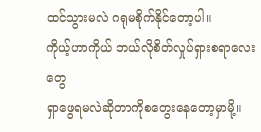ထင်သွားမလဲ ဂရုမစိုက်နိုင်တော့ပါ။
ကိုယ့်ဟာကိုယ် ဘယ်လိုစိတ်လှုပ်ရှားစရာလေးတွေ
ရှာဖွေရမလဲဆိုတာကိုစတွေးနေတော့မှာမို့။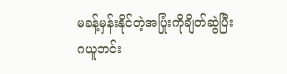မခန့်မှန်းနိုင်တဲ့အပြုံးကိုချိတ်ဆွဲပြီး
ဂယူဘင်း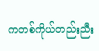ကတစ်ကိုယ်တည်းညီး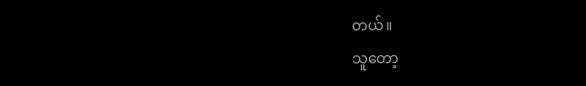တယ်။
သူတော့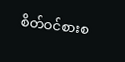စိတ်ဝင်စားစ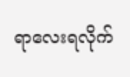ရာလေးရလိုက်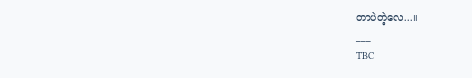တာပဲတဲ့လေ...။
___
TBC